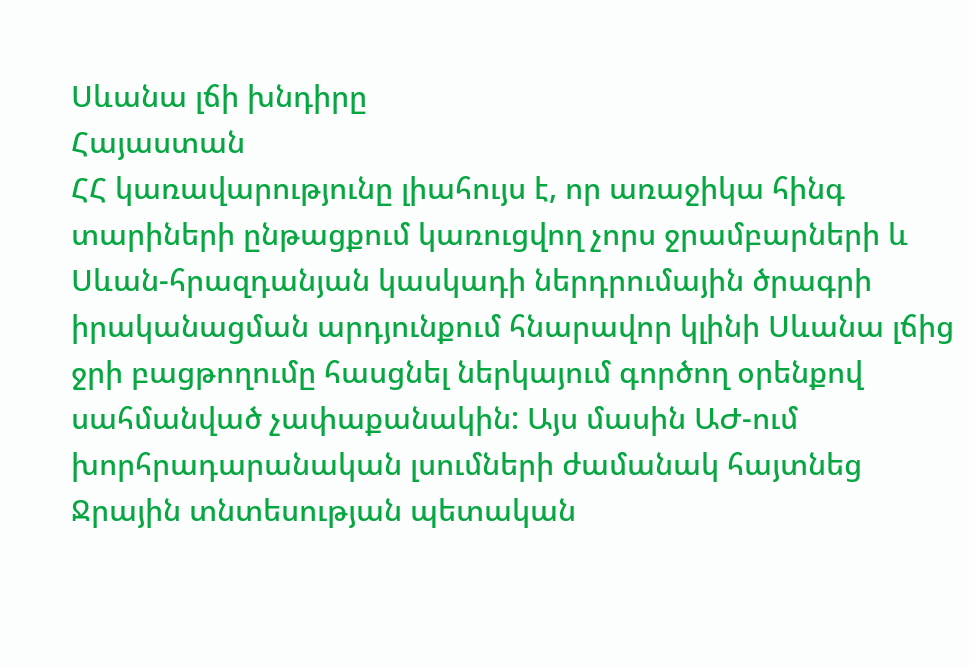Սևանա լճի խնդիրը
Հայաստան
ՀՀ կառավարությունը լիահույս է, որ առաջիկա հինգ տարիների ընթացքում կառուցվող չորս ջրամբարների և Սևան-հրազդանյան կասկադի ներդրումային ծրագրի իրականացման արդյունքում հնարավոր կլինի Սևանա լճից ջրի բացթողումը հասցնել ներկայում գործող օրենքով սահմանված չափաքանակին: Այս մասին ԱԺ-ում խորհրադարանական լսումների ժամանակ հայտնեց Ջրային տնտեսության պետական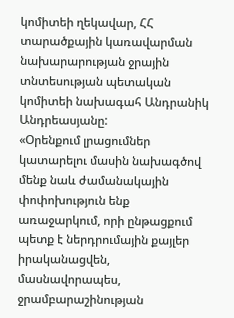կոմիտեի ղեկավար, ՀՀ տարածքային կառավարման նախարարության ջրային տնտեսության պետական կոմիտեի նախագահ Անդրանիկ Անդրեասյանը:
«Օրենքում լրացումներ կատարելու մասին նախագծով մենք նաև ժամանակային փոփոխություն ենք առաջարկում, որի ընթացքում պետք է ներդրումային քայլեր իրականացվեն, մասնավորապես, ջրամբարաշինության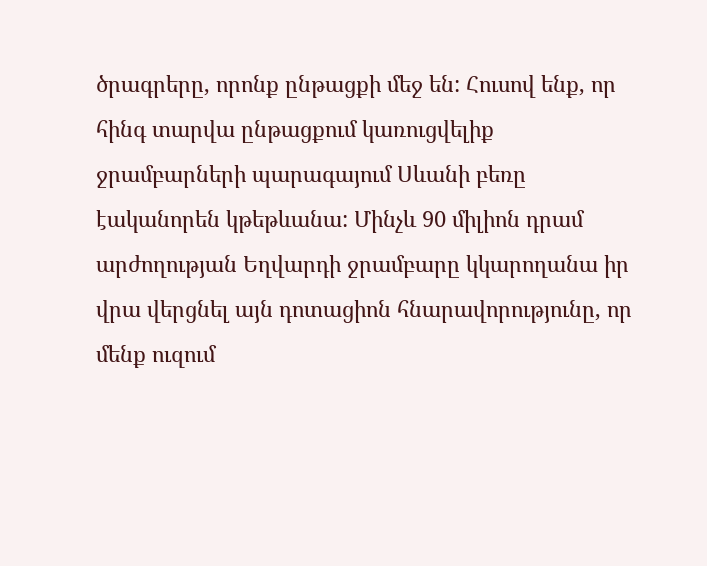ծրագրերը, որոնք ընթացքի մեջ են: Հուսով ենք, որ հինգ տարվա ընթացքում կառուցվելիք ջրամբարների պարագայում Սևանի բեռը էականորեն կթեթևանա: Մինչև 90 միլիոն դրամ արժողության Եղվարդի ջրամբարը կկարողանա իր վրա վերցնել այն դոտացիոն հնարավորությունը, որ մենք ուզում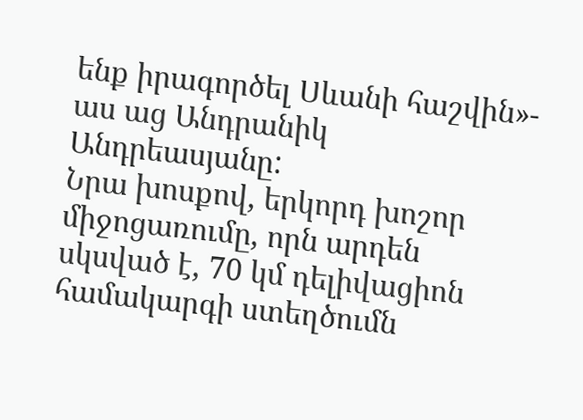ենք իրագործել Սևանի հաշվին»- աս աց Անդրանիկ Անդրեասյանը:
Նրա խոսքով, երկորդ խոշոր միջոցառումը, որն արդեն սկսված է, 70 կմ դելիվացիոն համակարգի ստեղծումն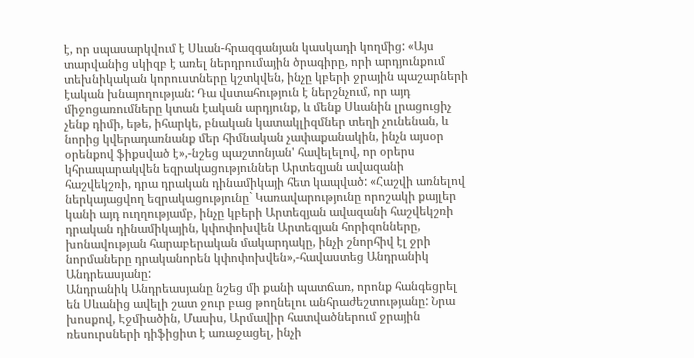է, որ սպասարկվում է Սևան-հրազգանյան կասկադի կողմից: «Այս տարվանից սկիզբ է առել ներդրումային ծրագիրը, որի արդյունքում տեխնիկական կորուստները կշտկվեն, ինչը կբերի ջրային պաշարների էական խնայողության: Դա վստահություն է ներշնչում, որ այդ միջոցառումները կտան էական արդյունք, և մենք Սևանին լրացուցիչ չենք դիմի, եթե, իհարկե, բնական կատակլիզմներ տեղի չունենան, և նորից կվերադառնանք մեր հիմնական չափաքանակին, ինչն այսօր օրենքով ֆիքսված է»,-նշեց պաշտոնյան' հավելելով, որ օրերս կհրապարակվեն եզրակացություններ Արտեզյան ավազանի հաշվեկշռի, դրա դրական դինամիկայի հետ կապված: «Հաշվի առնելով ներկայացվող եզրակացությունը` Կառավարությունը որոշակի քայլեր կանի այդ ուղղությամբ, ինչը կբերի Արտեզյան ավազանի հաշվեկշռի դրական դինամիկային, կփոփոխվեն Արտեզյան հորիզոնները, խոնավության հարաբերական մակարդակը, ինչի շնորհիվ էլ ջրի նորմաները դրականորեն կփոփոխվեն»,-հավաստեց Անդրանիկ Անդրեասյանը:
Անդրանիկ Անդրեասյանը նշեց մի քանի պատճառ, որոնք հանգեցրել են Սևանից ավելի շատ ջուր բաց թողնելու անհրաժեշտությանը: Նրա խոսքով, Էջմիածին, Մասիս, Արմավիր հատվածներում ջրային ռեսուրսների դիֆիցիտ է առաջացել, ինչի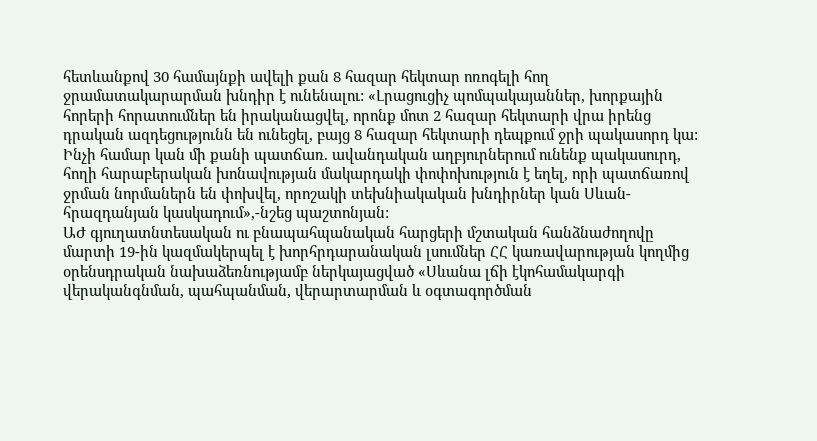հետևանքով 30 համայնքի ավելի քան 8 հազար հեկտար ոռոգելի հող ջրամատակարարման խնդիր է ունենալու: «Լրացուցիչ պոմպակայաններ, խորքային հորերի հորատումներ են իրականացվել, որոնք մոտ 2 հազար հեկտարի վրա իրենց դրական ազդեցությունն են ունեցել, բայց 8 հազար հեկտարի դեպքում ջրի պակասորդ կա: Ինչի համար կան մի քանի պատճառ. ավանդական աղբյուրներում ունենք պակասուրդ, հողի հարաբերական խոնավության մակարդակի փոփոխություն է եղել, որի պատճառով ջրման նորմաներն են փոխվել, որոշակի տեխնիակական խնդիրներ կան Սևան-հրազդանյան կասկադում»,-նշեց պաշտոնյան:
ԱԺ գյուղատնտեսական ու բնապահպանական հարցերի մշտական հանձնաժողովը մարտի 19-ին կազմակերպել է խորհրդարանական լսումներ ՀՀ կառավարության կողմից օրենսդրական նախաձեռնությամբ ներկայացված «Սևանա լճի էկոհամակարգի վերականգնման, պահպանման, վերարտարման և օգտագործման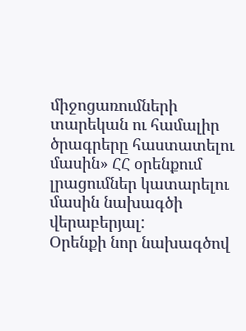միջոցառումների տարեկան ու համալիր ծրագրերը հաստատելու մասին» ՀՀ օրենքում լրացումներ կատարելու մասին նախագծի վերաբերյալ:
Օրենքի նոր նախագծով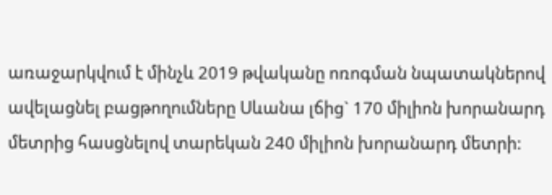առաջարկվում է մինչև 2019 թվականը ոռոգման նպատակներով ավելացնել բացթողումները Սևանա լճից` 170 միլիոն խորանարդ մետրից հասցնելով տարեկան 240 միլիոն խորանարդ մետրի: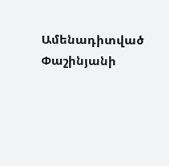Ամենադիտված
Փաշինյանի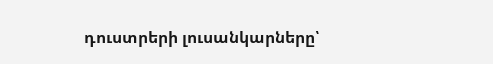դուստրերի լուսանկարները՝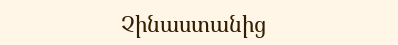Չինաստանից